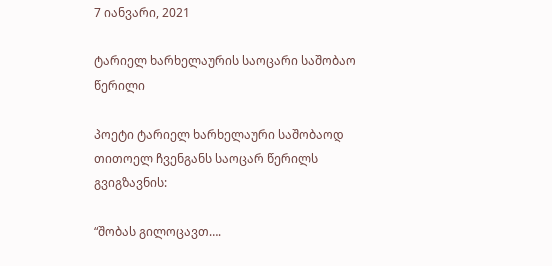7 იანვარი, 2021

ტარიელ ხარხელაურის საოცარი საშობაო წერილი

პოეტი ტარიელ ხარხელაური საშობაოდ თითოელ ჩვენგანს საოცარ წერილს გვიგზავნის:

“შობას გილოცავთ….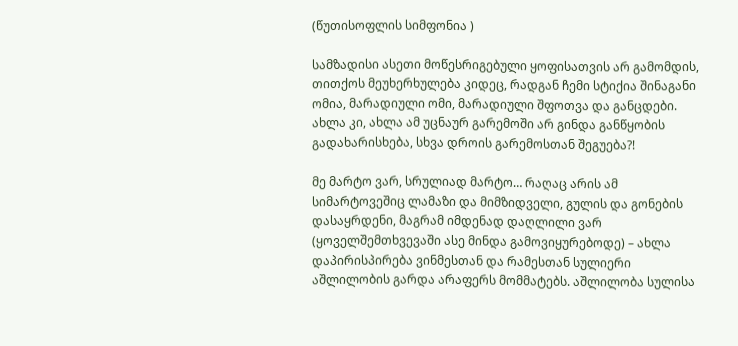(წუთისოფლის სიმფონია )

სამზადისი ასეთი მოწესრიგებული ყოფისათვის არ გამომდის, თითქოს მეუხერხულება კიდეც, რადგან ჩემი სტიქია შინაგანი ომია, მარადიული ომი, მარადიული შფოთვა და განცდები. ახლა კი, ახლა ამ უცნაურ გარემოში არ გინდა განწყობის გადახარისხება, სხვა დროის გარემოსთან შეგუება?!

მე მარტო ვარ, სრულიად მარტო… რაღაც არის ამ სიმარტოვეშიც ლამაზი და მიმზიდველი, გულის და გონების დასაყრდენი, მაგრამ იმდენად დაღლილი ვარ (ყოველშემთხვევაში ასე მინდა გამოვიყურებოდე) – ახლა დაპირისპირება ვინმესთან და რამესთან სულიერი აშლილობის გარდა არაფერს მომმატებს. აშლილობა სულისა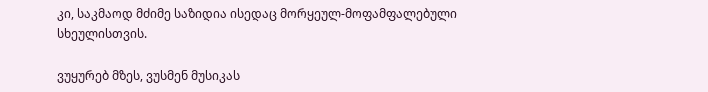კი, საკმაოდ მძიმე საზიდია ისედაც მორყეულ-მოფამფალებული სხეულისთვის.

ვუყურებ მზეს, ვუსმენ მუსიკას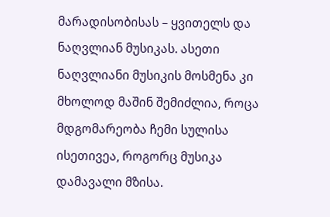მარადისობისას – ყვითელს და ნაღვლიან მუსიკას. ასეთი ნაღვლიანი მუსიკის მოსმენა კი მხოლოდ მაშინ შემიძლია, როცა მდგომარეობა ჩემი სულისა ისეთივეა, როგორც მუსიკა დამავალი მზისა.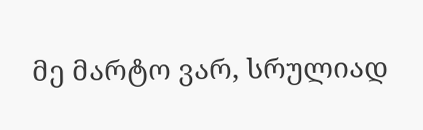მე მარტო ვარ, სრულიად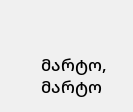მარტო, მარტო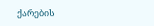ქარების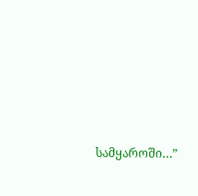სამყაროში…”